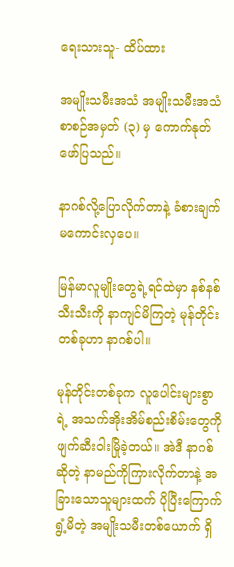ရေးသားသူ- ထိပ်ထား

အမျိုးသမီးအသံ အမျိုးသမီးအသံ စာစဉ်အမှတ် (၃) မှ ကောက်နုတ်ဖော်ပြသည်။

နာဂစ်လို့ပြောလိုက်တာနဲ့ ခံစားချက်မကောင်းလှပေ။

မြန်မာလူမျိုးတွေရဲ့ရင်ထဲမှာ နစ်နစ်သီးသီးကို နာကျင်မိကြတဲ့ မုန်တိုင်းတစ်ခုဟာ နာဂစ်ပါ။

မုန်တိုင်းတစ်ခုက လူပေါင်းများစွာရဲ့ အသက်အိုးအိမ်စည်းစိမ်းတွေကို ဖျက်ဆီးဝါးမြိုခဲ့တယ်။ အဲဒီ နာဂစ်ဆိုတဲ့ နာမည်ကိုကြားလိုက်တာနဲ့ အခြားသောသူများထက် ပိုပြီးကြောက်ရွံ့မိတဲ့ အမျိုးသမီးတစ်ယောက် ရှိ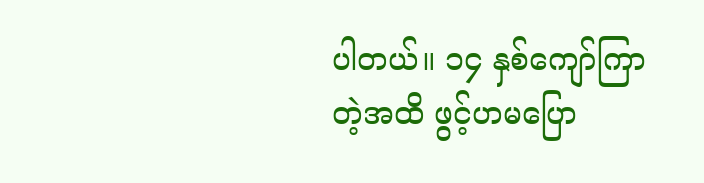ပါတယ်။ ၁၄ နှစ်ကျော်ကြာတဲ့အထိ ဖွင့်ဟမပြော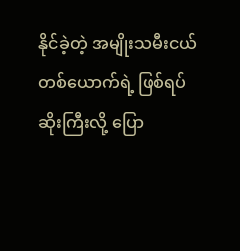နိုင်ခဲ့တဲ့ အမျိုးသမီးငယ် တစ်ယောက်ရဲ့ ဖြစ်ရပ်ဆိုးကြီးလို့ ပြော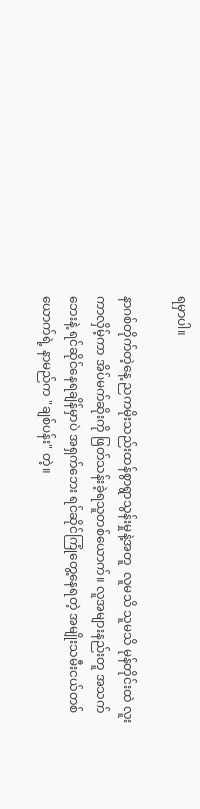ရမှာပါ။

နာဂစ်တိုက်တဲ့နေ့ ညကမိုးသည်းထန်စွာရွာသွန်းမှုနဲ့အတူ  လူမသိ သူမသိ မုန်တိုင်းထဲ လူးကာလှိမ့်ကာ အိပ်မက်ဆိုးကို ဖြတ်သန်းခဲ့ရသူတစ်ယောက်။ လူအများနည်းတူ အသက်ဘေးနဲ့ ရင်ဆိုင်နေရချိန်မှာပဲ အရှက်ဘေး ရင်ဆိုင်ကြုံတွေ့နေရတဲ့ အမျိုးသမီးငယ်တစ်ယောက်ရဲ့ နာမည်က "ချစ်ပန်း" တဲ့။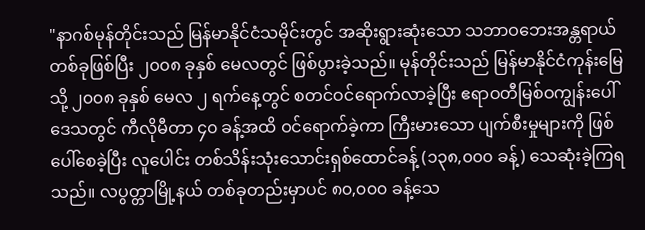"နာဂစ်မုန်တိုင်းသည် မြန်မာနိုင်ငံသမိုင်းတွင် အဆိုးရွားဆုံးသော သဘာဝဘေးအန္တရာယ် တစ်ခုဖြစ်ပြီး ၂၀၀၈ ခုနှစ် မေလတွင် ဖြစ်ပွားခဲ့သည်။ မုန်တိုင်းသည် မြန်မာနိုင်ငံကုန်းမြေသို့ ၂၀၀၈ ခုနှစ် မေလ ၂ ရက်နေ့တွင် စတင်ဝင်ရောက်လာခဲ့ပြီး ဧရာဝတီမြစ်ဝကျွန်းပေါ်ဒေသတွင် ကီလိုမီတာ ၄၀ ခန့်အထိ ဝင်ရောက်ခဲ့ကာ ကြီးမားသော ပျက်စီးမှုများကို ဖြစ်ပေါ်စေခဲ့ပြီး လူပေါင်း တစ်သိန်းသုံးသောင်းရှစ်ထောင်ခန့် (၁၃၈,၀၀၀ ခန့်) သေဆုံးခဲ့ကြရသည်။ လပွတ္တာမြို့နယ် တစ်ခုတည်းမှာပင် ၈၀,၀၀၀ ခန့်သေ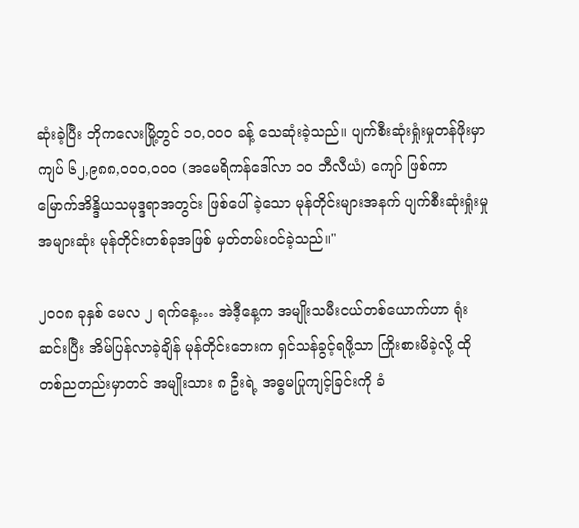ဆုံးခဲ့ပြီး ဘိုကလေးမြို့တွင် ၁၀,၀၀၀ ခန့် သေဆုံးခဲ့သည်။ ပျက်စီးဆုံးရှုံးမှုတန်ဖိုးမှာ ကျပ် ၆၂,၉၈၈,၀၀၀,၀၀၀ (အမေရိကန်ဒေါ်လာ ၁၀ ဘီလီယံ) ကျော် ဖြစ်ကာ မြောက်အိန္ဒိယသမုဒ္ဒရာအတွင်း ဖြစ်ပေါ်ခဲ့သော မုန်တိုင်းများအနက် ပျက်စီးဆုံးရှုံးမှုအများဆုံး မုန်တိုင်းတစ်ခုအဖြစ် မှတ်တမ်းဝင်ခဲ့သည်။"

၂၀၀၈ ခုနှစ် မေလ ၂ ရက်နေ့… အဲဒီ့နေ့က အမျိုးသမီးငယ်တစ်ယောက်ဟာ ရုံးဆင်းပြီး အိမ်ပြန်လာခဲ့ချိန် မုန်တိုင်းဘေးက ရှင်သန်ခွင့်ရဖို့သာ ကြိုးစားမိခဲ့လို့ ထိုတစ်ညတည်းမှာတင် အမျိုးသား ၈ ဦးရဲ့ အဓ္ဓမပြုကျင့်ခြင်းကို ခံ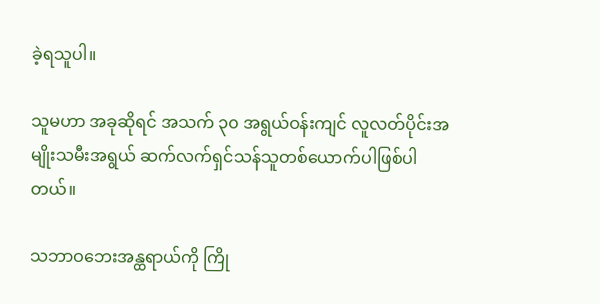ခဲ့ရသူပါ။

သူမဟာ အခုဆိုရင် အသက် ၃၀ အရွယ်ဝန်းကျင် လူလတ်ပိုင်းအမျိုးသမီးအရွယ် ဆက်လက်ရှင်သန်သူတစ်ယောက်ပါဖြစ်ပါတယ်။

သဘာဝဘေးအန္ထရာယ်ကို ကြို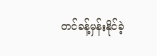တင်ခန့်မှန်းနိုင်ခဲ့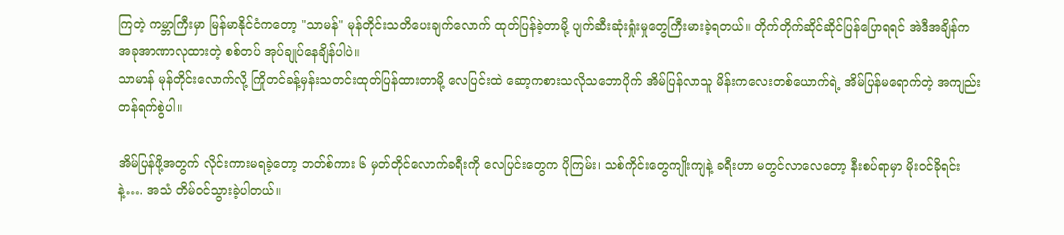ကြတဲ့ ကမ္ဘာကြီးမှာ မြန်မာနိုင်ငံကတော့ "သာမန်" မုန်တိုင်းသတိပေးချက်လောက် ထုတ်ပြန်ခဲ့တာမို့ ပျက်ဆီးဆုံးရှုံးမှုတွေကြီးမားခဲ့ရတယ်။ တိုက်တိုက်ဆိုင်ဆိုင်ပြန်ပြောရရင် အဲဒီအချိန်က အခုအာဏာလုထားတဲ့ စစ်တပ် အုပ်ချုပ်နေချိန်ပါပဲ။
သာမာန် မုန်တိုင်းလောက်လို့ ကြိုတင်ခန့်မှန်းသတင်းထုတ်ပြန်ထားတာမို့ လေပြင်းထဲ ဆော့ကစားသလိုသဘောပိုက် အိမ်ပြန်လာသူ မိန်းကလေးတစ်ယောက်ရဲ့ အိမ်ပြန်မရောက်တဲ့ အကျည်းတန်ရက်စွဲပါ။

အိမ်ပြန်ဖို့အတွက် လိုင်းကားမရခဲ့တော့ ဘတ်စ်ကား ၆ မှတ်တိုင်လောက်ခရီးကို လေပြင်းတွေက ပိုကြမ်း၊ သစ်ကိုင်းတွေကျိုးကျနဲ့ ခရီးဟာ မတွင်လာလေတော့ နီးစပ်ရာမှာ မိုးဝင်ခိုရင်းနဲ့…. အသံ တိမ်ဝင်သွားခဲ့ပါတယ်။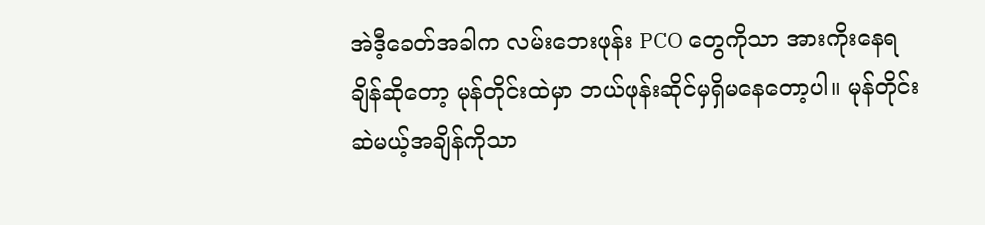အဲဒီ့ခေတ်အခါက လမ်းဘေးဖုန်း PCO တွေကိုသာ အားကိုးနေရချိန်ဆိုတော့ မုန်တိုင်းထဲမှာ ဘယ်ဖုန်းဆိုင်မှရှိမနေတော့ပါ။ မုန်တိုင်းဆဲမယ့်အချိန်ကိုသာ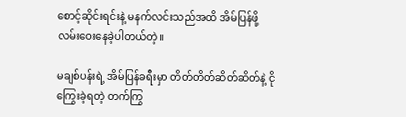စောင့်ဆိုင်းရင်းနဲ့ မနက်လင်းသည်အထိ အိမ်ပြန်ဖို့ လမ်းဝေးနေခဲ့ပါတယ်တဲ့။

မချစ်ပန်းရဲ့ အိမ်ပြန်ခရီးမှာ တိတ်တိတ်ဆိတ်ဆိတ်နဲ့ ငိုကြွေးခဲ့ရတဲ့ တက်ကြွ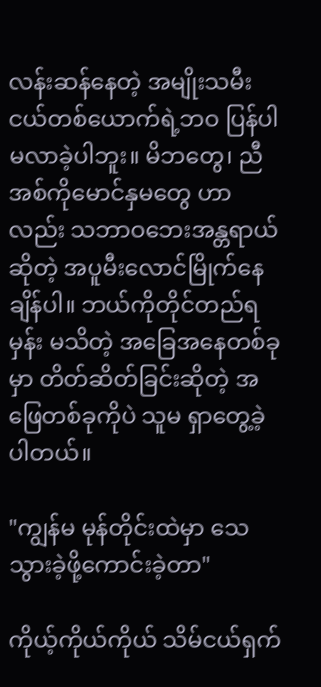လန်းဆန်နေတဲ့ အမျိုးသမီးငယ်တစ်ယောက်ရဲ့ဘဝ ပြန်ပါမလာခဲ့ပါဘူး။ မိဘတွေ၊ ညီအစ်ကိုမောင်နှမတွေ ဟာလည်း သဘာဝဘေးအန္တရာယ်ဆိုတဲ့ အပူမီးလောင်မြိုက်နေချိန်ပါ။ ဘယ်ကိုတိုင်တည်ရမှန်း မသိတဲ့ အခြေအနေတစ်ခုမှာ တိတ်ဆိတ်ခြင်းဆိုတဲ့ အဖြေတစ်ခုကိုပဲ သူမ ရှာတွေ့ခဲ့ပါတယ်။

"ကျွန်မ မုန်တိုင်းထဲမှာ သေသွားခဲ့ဖို့ကောင်းခဲ့တာ"

ကိုယ့်ကိုယ်ကိုယ် သိမ်ငယ်ရှက်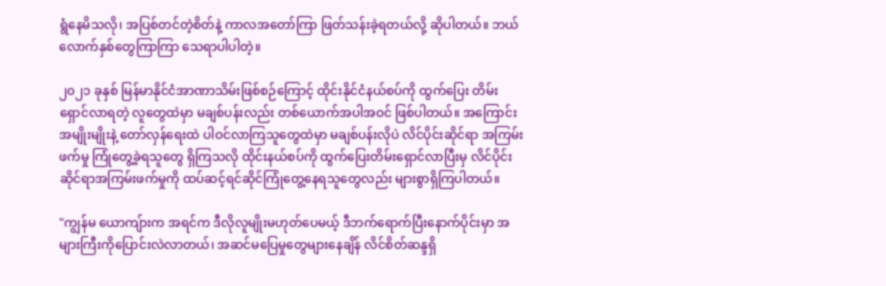ရွံနေမိသလို၊ အပြစ်တင်တဲ့စိတ်နဲ့ ကာလအတော်ကြာ ဖြတ်သန်းခဲ့ရတယ်လို့ ဆိုပါတယ်။ ဘယ်လောက်နှစ်တွေကြာကြာ သေရာပါပါတဲ့။

၂၀၂၁ ခုနှစ် မြန်မာနိုင်ငံအာဏာသိမ်းဖြစ်စဉ်ကြောင့် ထိုင်းနိုင်ငံနယ်စပ်ကို ထွက်ပြေး တိမ်းရှောင်လာရတဲ့ လူတွေထဲမှာ မချစ်ပန်းလည်း တစ်ယောက်အပါအဝင် ဖြစ်ပါတယ်။ အကြောင်းအမျိုးမျိုးနဲ့ တော်လှန်ရေးထဲ ပါဝင်လာကြသူတွေထဲမှာ မချစ်ပန်းလိုပဲ လိင်ပိုင်းဆိုင်ရာ အကြမ်းဖက်မှု ကြုံတွေ့ခဲ့ရသူတွေ ရှိကြသလို ထိုင်းနယ်စပ်ကို ထွက်ပြေးတိမ်းရှောင်လာပြီးမှ လိင်ပိုင်းဆိုင်ရာအကြမ်းဖက်မှုကို ထပ်ဆင့်ရင်ဆိုင်ကြုံတွေ့နေရသူတွေလည်း များစွာရှိကြပါတယ်။

"ကျွန်မ ယောကျ်ားက အရင်က ဒီလိုလူမျိုးမဟုတ်ပေမယ့် ဒီဘက်ရောက်ပြီးနောက်ပိုင်းမှာ အများကြီးကိုပြောင်းလဲလာတယ်၊ အဆင်မပြေမှုတွေများနေချိန် လိင်စိတ်ဆန္ဒရှိ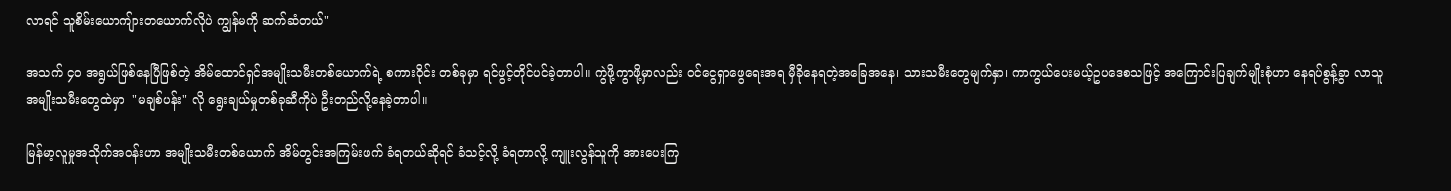လာရင် သူစိမ်းယောကျ်ားတယောက်လိုပဲ ကျွန်မကို ဆက်ဆံတယ်"

အသက် ၄၀ အရွယ်ဖြစ်နေပြီဖြစ်တဲ့ အိမ်ထောင်ရှင်အမျိုးသမီးတစ်ယောက်ရဲ့ စကားဝိုင်း တစ်ခုမှာ ရင်ဖွင့်တိုင်ပင်ခဲ့တာပါ။ ကွဲဖို့ကွာဖို့မှာလည်း ဝင်ငွေရှာဖွေရေးအရ မှီခိုနေရတဲ့အခြေအနေ၊ သားသမီးတွေမျက်နှာ၊ ကာကွယ်ပေးမယ့်ဥပဒေစသဖြင့် အကြောင်းပြချက်မျိုးစုံဟာ နေရပ်စွန့်ခွာ လာသူ အမျိုးသမီးတွေထဲမှာ  "မချစ်ပန်း" လို ရွေးချယ်မှုတစ်ခုဆီကိုပဲ ဦးတည်လို့နေခဲ့တာပါ။

မြန်မာ့လူမှုအသိုက်အဝန်းဟာ အမျိုးသမီးတစ်ယောက် အိမ်တွင်းအကြမ်းဖက် ခံရတယ်ဆိုရင် ခံသင့်လို့ ခံရတာလို့ ကျူးလွန်သူကို အားပေးကြ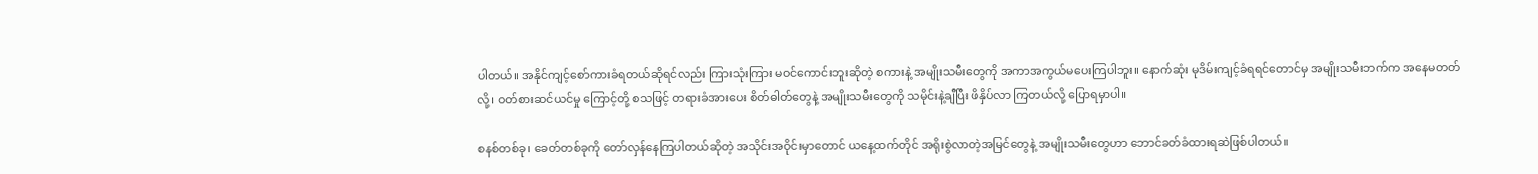ပါတယ်။ အနိုင်ကျင့်စော်ကားခံရတယ်ဆိုရင်လည်း ကြားသုံးကြား မဝင်ကောင်းဘူးဆိုတဲ့ စကားနဲ့ အမျိုးသမီးတွေကို အကာအကွယ်မပေးကြပါဘူး။ နောက်ဆုံး မုဒိမ်းကျင့်ခံရရင်တောင်မှ အမျိုးသမီးဘက်က အနေမတတ်လို့၊ ဝတ်စားဆင်ယင်မှု ကြောင့်တို့ စသဖြင့် တရားခံအားပေး စိတ်ဓါတ်တွေနဲ့ အမျိုးသမီးတွေကို သမိုင်းနဲ့ချီပြီး ဖိနှိပ်လာ ကြတယ်လို့ ပြောရမှာပါ။

စနစ်တစ်ခု၊ ခေတ်တစ်ခုကို တော်လှန်နေကြပါတယ်ဆိုတဲ့ အသိုင်းအဝိုင်းမှာတောင် ယနေ့ထက်တိုင် အရိုးစွဲလာတဲ့အမြင်တွေနဲ့ အမျိုးသမီးတွေဟာ ဘောင်ခတ်ခံထားရဆဲဖြစ်ပါတယ်။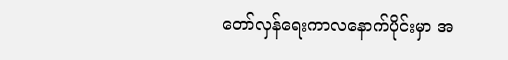တော်လှန်ရေးကာလနောက်ပိုင်းမှာ အ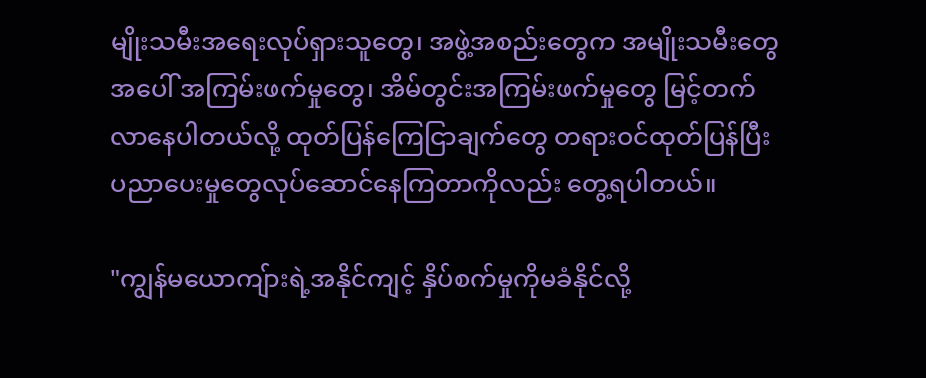မျိုးသမီးအရေးလုပ်ရှားသူတွေ၊ အဖွဲ့အစည်းတွေက အမျိုးသမီးတွေအပေါ် အကြမ်းဖက်မှုတွေ၊ အိမ်တွင်းအကြမ်းဖက်မှုတွေ မြင့်တက်လာနေပါတယ်လို့ ထုတ်ပြန်ကြေငြာချက်တွေ တရားဝင်ထုတ်ပြန်ပြီး ပညာပေးမှုတွေလုပ်ဆောင်နေကြတာကိုလည်း တွေ့ရပါတယ်။

"ကျွန်မယောကျ်ားရဲ့အနိုင်ကျင့် နှိပ်စက်မှုကိုမခံနိုင်လို့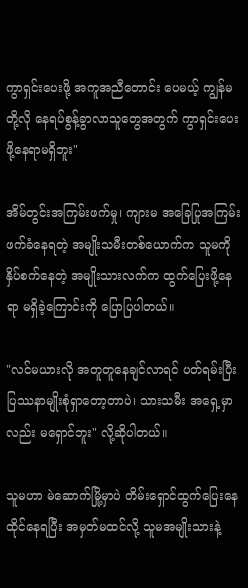ကွာရှင်းပေးဖို့ အကူအညီတောင်း ပေမယ့် ကျွန်မတို့လို နေရပ်စွန့်ခွာလာသူတွေအတွက် ကွာရှင်းပေးဖို့နေရာမရှိဘူး"

အိမ်တွင်းအကြမ်းဖက်မှု၊ ကျားမ အခြေပြုအကြမ်းဖက်ခံနေရတဲ့ အမျိုးသမီးတစ်ယောက်က သူမကို နှိပ်စက်နေတဲ့ အမျိုးသားလက်က ထွက်ပြေးဖို့နေရာ မရှိခဲ့ကြောင်းကို ပြောပြပါတယ်။

"လင်မယားလို အတူတူနေချင်လာရင် ပတ်ရမ်းပြီး ပြဿနာမျိုးစုံရှာတော့တာပဲ၊ သားသမီး အရှေ့မှာလည်း မရှောင်ဘူး" လို့ဆိုပါတယ်။

သူမဟာ မဲဆောက်မြို့မှာပဲ တိမ်းရှောင်ထွက်ပြေးနေထိုင်နေရပြီး အမှတ်မထင်လို့ သူမအမျိုးသားနဲ့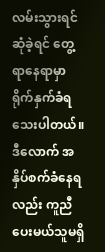လမ်းသွားရင်ဆုံခဲ့ရင် တွေ့ရာနေရာမှာ ရိုက်နှက်ခံရသေးပါတယ်။ ဒီလောက် အနှိပ်စက်ခံနေရလည်း ကူညီပေးမယ်သူမရှိ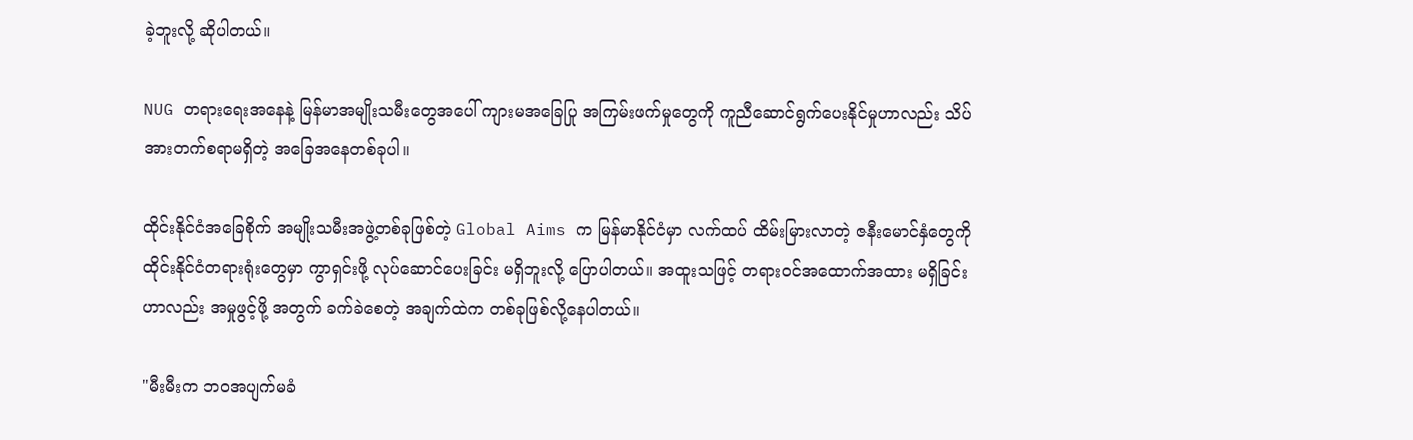ခဲ့ဘူးလို့ ဆိုပါတယ်။

NUG တရားရေးအနေနဲ့ မြန်မာအမျိုးသမီးတွေအပေါ် ကျားမအခြေပြု အကြမ်းဖက်မှုတွေကို ကူညီဆောင်ရွက်ပေးနိုင်မှုဟာလည်း သိပ်အားတက်စရာမရှိတဲ့ အခြေအနေတစ်ခုပါ။

ထိုင်းနိုင်ငံအခြေစိုက် အမျိုးသမီးအဖွဲ့တစ်ခုဖြစ်တဲ့ Global Aims က မြန်မာနိုင်ငံမှာ လက်ထပ် ထိမ်းမြားလာတဲ့ ဇနီးမောင်နှံတွေကို ထိုင်းနိုင်ငံတရားရုံးတွေမှာ ကွာရှင်းဖို့ လုပ်ဆောင်ပေးခြင်း မရှိဘူးလို့ ပြောပါတယ်။ အထူးသဖြင့် တရားဝင်အထောက်အထား မရှိခြင်းဟာလည်း အမှုဖွင့်ဖို့ အတွက် ခက်ခဲစေတဲ့ အချက်ထဲက တစ်ခုဖြစ်လို့နေပါတယ်။

"မီးမီးက ဘဝအပျက်မခံ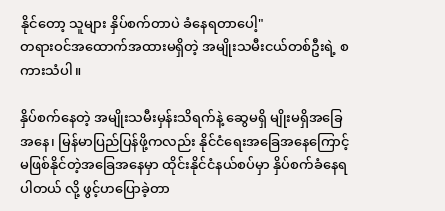နိုင်တော့ သူများ နှိပ်စက်တာပဲ ခံနေရတာပေါ့"
တရားဝင်အထောက်အထားမရှိတဲ့ အမျိုးသမီးငယ်တစ်ဦးရဲ့ စကားသံပါ။

နှိပ်စက်နေတဲ့ အမျိုးသမီးမှန်းသိရက်နဲ့ ဆွေမရှိ မျိုးမရှိအခြေအနေ၊ မြန်မာပြည်ပြန်ဖို့ကလည်း နိုင်ငံရေးအခြေအနေကြောင့် မဖြစ်နိုင်တဲ့အခြေအနေမှာ ထိုင်းနိုင်ငံနယ်စပ်မှာ နှိပ်စက်ခံနေရပါတယ် လို့ ဖွင့်ဟပြောခဲ့တာ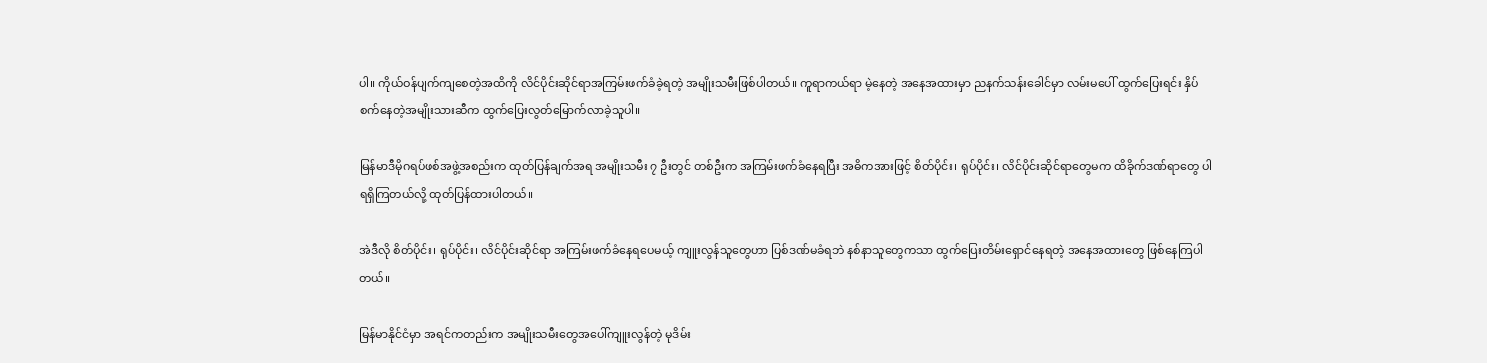ပါ။ ကိုယ်ဝန်ပျက်ကျစေတဲ့အထိကို လိင်ပိုင်းဆိုင်ရာအကြမ်းဖက်ခံခဲ့ရတဲ့ အမျိုးသမီးဖြစ်ပါတယ်။ ကူရာကယ်ရာ မဲ့နေတဲ့ အနေအထားမှာ ညနက်သန်းခေါင်မှာ လမ်းမပေါ် ထွက်ပြေးရင်း နှိပ်စက်နေတဲ့အမျိုးသားဆီက ထွက်ပြေးလွတ်မြောက်လာခဲ့သူပါ။

မြန်မာဒီမိုဂရပ်ဖစ်အဖွဲ့အစည်းက ထုတ်ပြန်ချက်အရ အမျိုးသမီး ၇ ဦးတွင် တစ်ဦးက အကြမ်းဖက်ခံနေရပြီး အဓိကအားဖြင့် စိတ်ပိုင်း၊ ရုပ်ပိုင်း၊ လိင်ပိုင်းဆိုင်ရာတွေမက ထိခိုက်ဒဏ်ရာတွေ ပါ ရရှိကြတယ်လို့ ထုတ်ပြန်ထားပါတယ်။

အဲဒီလို စိတ်ပိုင်း၊ ရုပ်ပိုင်း၊ လိင်ပိုင်းဆိုင်ရာ အကြမ်းဖက်ခံနေရပေမယ့် ကျူးလွန်သူတွေဟာ ပြစ်ဒဏ်မခံရဘဲ နစ်နာသူတွေကသာ ထွက်ပြေးတိမ်းရှောင်နေရတဲ့ အနေအထားတွေ ဖြစ်နေကြပါတယ်။

မြန်မာနိုင်ငံမှာ အရင်ကတည်းက အမျိုးသမီးတွေအပေါ်ကျူးလွန်တဲ့ မုဒိမ်း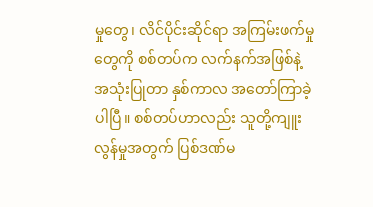မှုတွေ၊ လိင်ပိုင်းဆိုင်ရာ အကြမ်းဖက်မှုတွေကို စစ်တပ်က လက်နက်အဖြစ်နဲ့ အသုံးပြုတာ နှစ်ကာလ အတော်ကြာခဲ့ပါပြီ။ စစ်တပ်ဟာလည်း သူတို့ကျူးလွန်မှုအတွက် ပြစ်ဒဏ်မ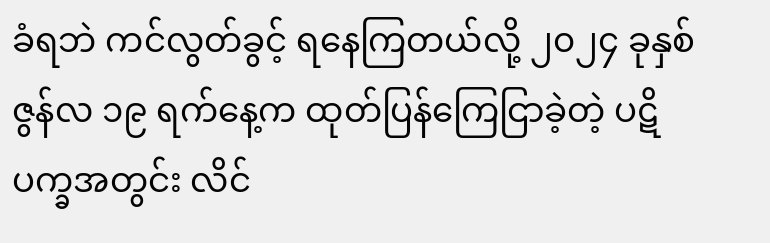ခံရဘဲ ကင်လွတ်ခွင့် ရနေကြတယ်လို့ ၂၀၂၄ ခုနှစ် ဇွန်လ ၁၉ ရက်နေ့က ထုတ်ပြန်ကြေငြာခဲ့တဲ့ ပဋိပက္ခအတွင်း လိင်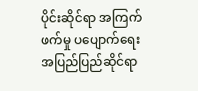ပိုင်းဆိုင်ရာ အကြက်ဖက်မှု ပပျောက်ရေး အပြည်ပြည်ဆိုင်ရာ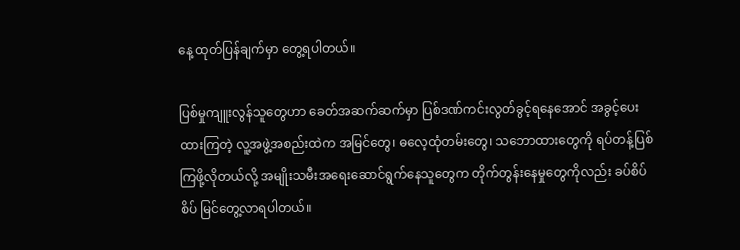နေ့ ထုတ်ပြန်ချက်မှာ တွေ့ရပါတယ်။

ပြစ်မှုကျူးလွန်သူတွေဟာ ခေတ်အဆက်ဆက်မှာ ပြစ်ဒဏ်ကင်းလွတ်ခွင့်ရနေအောင် အခွင့်ပေးထားကြတဲ့ လူ့အဖွဲ့အစည်းထဲက အမြင်တွေ၊ ဓလေ့ထုံတမ်းတွေ၊ သဘောထားတွေကို ရပ်တန့်ပြစ်ကြဖို့လိုတယ်လို့ အမျိုးသမီးအရေးဆောင်ရွက်နေသူတွေက တိုက်တွန်းနေမှုတွေကိုလည်း ခပ်စိပ်စိပ် မြင်တွေ့လာရပါတယ်။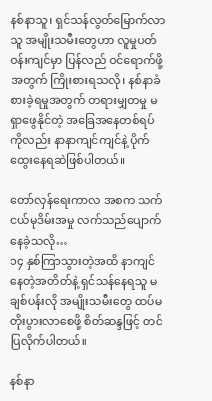နစ်နာသူ၊ ရှင်သန်လွတ်မြောက်လာသူ အမျိုးသမီးတွေဟာ လူမှုပတ်ဝန်းကျင်မှာ ပြန်လည် ဝင်ရောက်ဖို့အတွက် ကြိုးစားရသလို၊ နစ်နာခံစားခဲ့ရမှုအတွက် တရားမျှတမှု မရှာဖွေနိုင်တဲ့ အခြေအနေတစ်ရပ်ကိုလည်း နာနာကျင်ကျင်နဲ့ ပိုက်ထွေးနေရဆဲဖြစ်ပါတယ်။

တော်လှန်ရေးကာလ အစက သက်ငယ်မုဒိမ်းအမှု လက်သည်ပျောက်နေခဲ့သလို…
၁၄ နှစ်ကြာသွားတဲ့အထိ နာကျင်နေတဲ့အတိတ်နဲ့ ရှင်သန်နေရသူ မချစ်ပန်းလို အမျိုးသမီးတွေ ထပ်မတိုးပွားလာစေဖို့ စိတ်ဆန္ဒဖြင့် တင်ပြလိုက်ပါတယ်။

နစ်နာ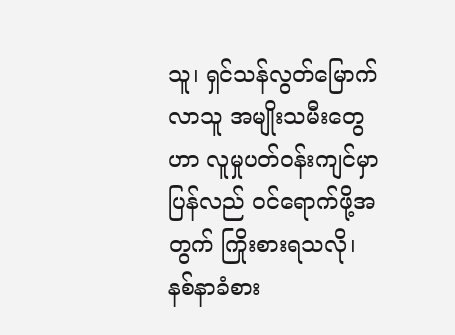သူ၊ ရှင်သန်လွတ်မြောက်လာသူ အမျိုးသမီးတွေဟာ လူမှုပတ်ဝန်းကျင်မှာ ပြန်လည် ဝင်ရောက်ဖို့အတွက် ကြိုးစားရသလို၊ နစ်နာခံစား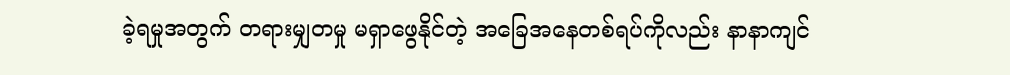ခဲ့ရမှုအတွက် တရားမျှတမှု မရှာဖွေနိုင်တဲ့ အခြေအနေတစ်ရပ်ကိုလည်း နာနာကျင်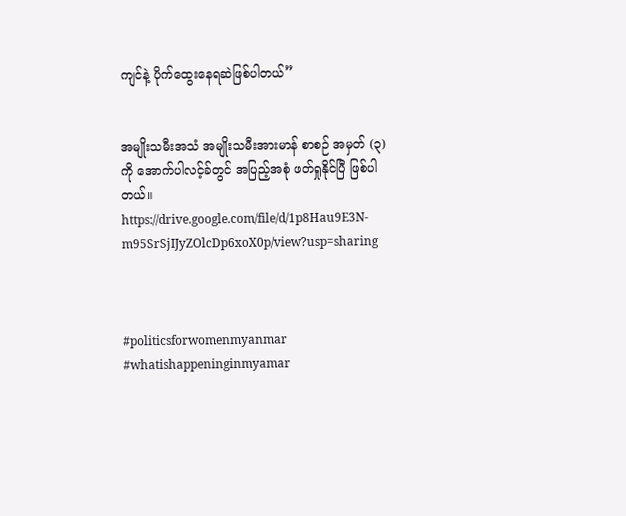ကျင်နဲ့ ပိုက်ထွေးနေရဆဲဖြစ်ပါတယ်”


အမျိုးသမီးအသံ အမျိုးသမီးအားမာန် စာစဉ် အမှတ် (၃) ကို အောက်ပါလင့်ခ်တွင် အပြည့်အစုံ ဖတ်ရှုနိုင်ပြီ ဖြစ်ပါတယ်။
https://drive.google.com/file/d/1p8Hau9E3N-m95SrSjIJyZOlcDp6xoX0p/view?usp=sharing



#politicsforwomenmyanmar
#whatishappeninginmyamar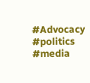#Advocacy
#politics
#media